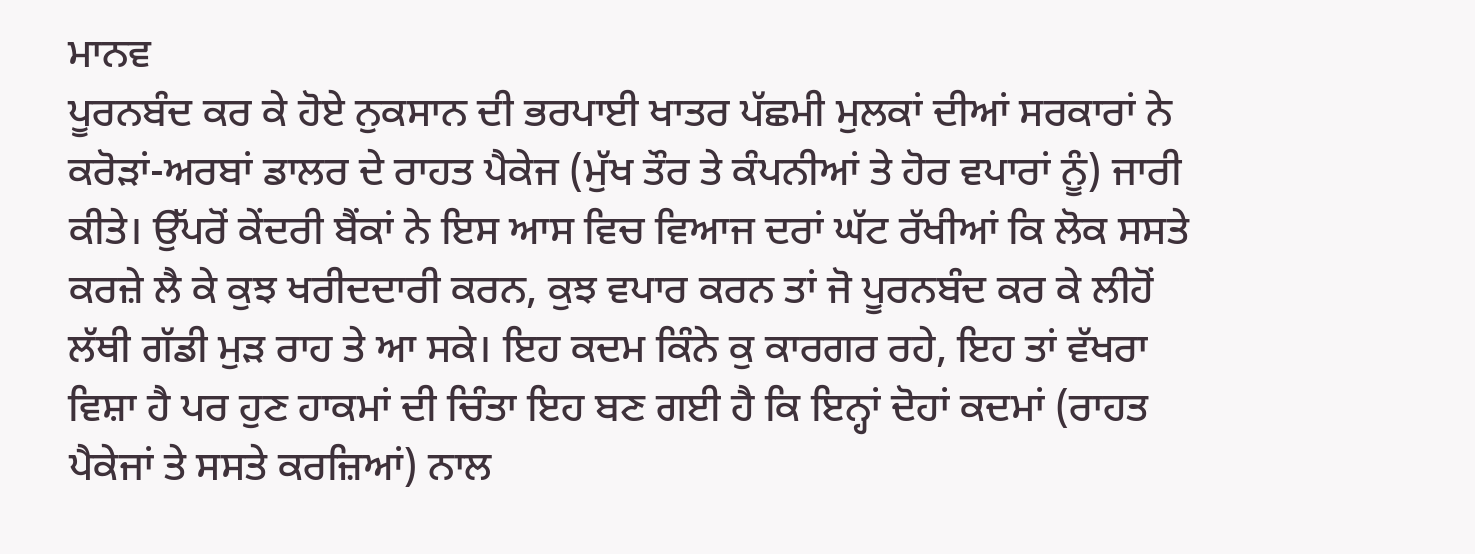ਮਾਨਵ
ਪੂਰਨਬੰਦ ਕਰ ਕੇ ਹੋਏ ਨੁਕਸਾਨ ਦੀ ਭਰਪਾਈ ਖਾਤਰ ਪੱਛਮੀ ਮੁਲਕਾਂ ਦੀਆਂ ਸਰਕਾਰਾਂ ਨੇ ਕਰੋੜਾਂ-ਅਰਬਾਂ ਡਾਲਰ ਦੇ ਰਾਹਤ ਪੈਕੇਜ (ਮੁੱਖ ਤੌਰ ਤੇ ਕੰਪਨੀਆਂ ਤੇ ਹੋਰ ਵਪਾਰਾਂ ਨੂੰ) ਜਾਰੀ ਕੀਤੇ। ਉੱਪਰੋਂ ਕੇਂਦਰੀ ਬੈਂਕਾਂ ਨੇ ਇਸ ਆਸ ਵਿਚ ਵਿਆਜ ਦਰਾਂ ਘੱਟ ਰੱਖੀਆਂ ਕਿ ਲੋਕ ਸਸਤੇ ਕਰਜ਼ੇ ਲੈ ਕੇ ਕੁਝ ਖਰੀਦਦਾਰੀ ਕਰਨ, ਕੁਝ ਵਪਾਰ ਕਰਨ ਤਾਂ ਜੋ ਪੂਰਨਬੰਦ ਕਰ ਕੇ ਲੀਹੋਂ ਲੱਥੀ ਗੱਡੀ ਮੁੜ ਰਾਹ ਤੇ ਆ ਸਕੇ। ਇਹ ਕਦਮ ਕਿੰਨੇ ਕੁ ਕਾਰਗਰ ਰਹੇ, ਇਹ ਤਾਂ ਵੱਖਰਾ ਵਿਸ਼ਾ ਹੈ ਪਰ ਹੁਣ ਹਾਕਮਾਂ ਦੀ ਚਿੰਤਾ ਇਹ ਬਣ ਗਈ ਹੈ ਕਿ ਇਨ੍ਹਾਂ ਦੋਹਾਂ ਕਦਮਾਂ (ਰਾਹਤ ਪੈਕੇਜਾਂ ਤੇ ਸਸਤੇ ਕਰਜ਼ਿਆਂ) ਨਾਲ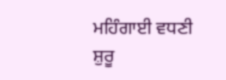ਮਹਿੰਗਾਈ ਵਧਣੀ ਸ਼ੁਰੂ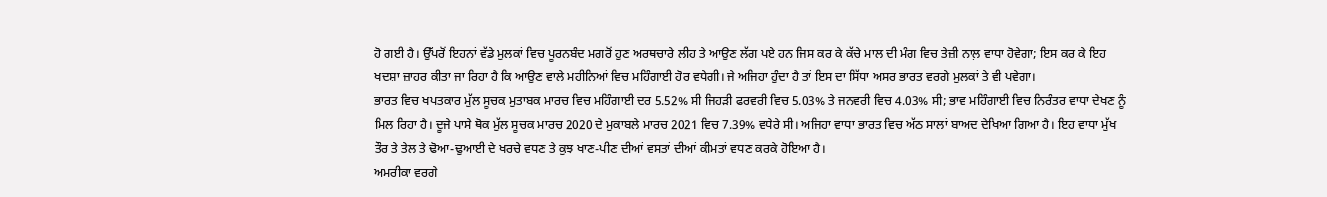ਹੋ ਗਈ ਹੈ। ਉੱਪਰੋਂ ਇਹਨਾਂ ਵੱਡੇ ਮੁਲਕਾਂ ਵਿਚ ਪੂਰਨਬੰਦ ਮਗਰੋਂ ਹੁਣ ਅਰਥਚਾਰੇ ਲੀਹ ਤੇ ਆਉਣ ਲੱਗ ਪਏ ਹਨ ਜਿਸ ਕਰ ਕੇ ਕੱਚੇ ਮਾਲ ਦੀ ਮੰਗ ਵਿਚ ਤੇਜ਼ੀ ਨਾਲ਼ ਵਾਧਾ ਹੋਵੇਗਾ; ਇਸ ਕਰ ਕੇ ਇਹ ਖਦਸ਼ਾ ਜ਼ਾਹਰ ਕੀਤਾ ਜਾ ਰਿਹਾ ਹੈ ਕਿ ਆਉਣ ਵਾਲੇ ਮਹੀਨਿਆਂ ਵਿਚ ਮਹਿੰਗਾਈ ਹੋਰ ਵਧੇਗੀ। ਜੇ ਅਜਿਹਾ ਹੁੰਦਾ ਹੈ ਤਾਂ ਇਸ ਦਾ ਸਿੱਧਾ ਅਸਰ ਭਾਰਤ ਵਰਗੇ ਮੁਲਕਾਂ ਤੇ ਵੀ ਪਵੇਗਾ।
ਭਾਰਤ ਵਿਚ ਖਪਤਕਾਰ ਮੁੱਲ ਸੂਚਕ ਮੁਤਾਬਕ ਮਾਰਚ ਵਿਚ ਮਹਿੰਗਾਈ ਦਰ 5.52% ਸੀ ਜਿਹੜੀ ਫਰਵਰੀ ਵਿਚ 5.03% ਤੇ ਜਨਵਰੀ ਵਿਚ 4.03% ਸੀ; ਭਾਵ ਮਹਿੰਗਾਈ ਵਿਚ ਨਿਰੰਤਰ ਵਾਧਾ ਦੇਖਣ ਨੂੰ ਮਿਲ ਰਿਹਾ ਹੈ। ਦੂਜੇ ਪਾਸੇ ਥੋਕ ਮੁੱਲ ਸੂਚਕ ਮਾਰਚ 2020 ਦੇ ਮੁਕਾਬਲੇ ਮਾਰਚ 2021 ਵਿਚ 7.39% ਵਧੇਰੇ ਸੀ। ਅਜਿਹਾ ਵਾਧਾ ਭਾਰਤ ਵਿਚ ਅੱਠ ਸਾਲਾਂ ਬਾਅਦ ਦੇਖਿਆ ਗਿਆ ਹੈ। ਇਹ ਵਾਧਾ ਮੁੱਖ ਤੌਰ ਤੇ ਤੇਲ ਤੇ ਢੋਆ-ਢੁਆਈ ਦੇ ਖਰਚੇ ਵਧਣ ਤੇ ਕੁਝ ਖਾਣ-ਪੀਣ ਦੀਆਂ ਵਸਤਾਂ ਦੀਆਂ ਕੀਮਤਾਂ ਵਧਣ ਕਰਕੇ ਹੋਇਆ ਹੈ।
ਅਮਰੀਕਾ ਵਰਗੇ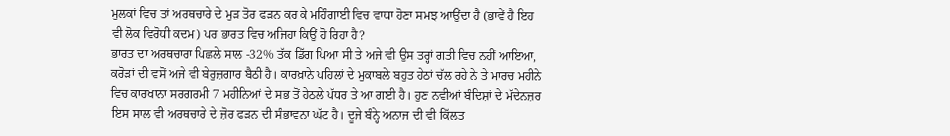ਮੁਲਕਾਂ ਵਿਚ ਤਾਂ ਅਰਥਚਾਰੇ ਦੇ ਮੁੜ ਤੋਰ ਫੜਨ ਕਰ ਕੇ ਮਹਿੰਗਾਈ ਵਿਚ ਵਾਧਾ ਹੋਣਾ ਸਮਝ ਆਉਂਦਾ ਹੈ (ਭਾਵੇਂ ਹੈ ਇਹ ਵੀ ਲੋਕ ਵਿਰੋਧੀ ਕਦਮ) ਪਰ ਭਾਰਤ ਵਿਚ ਅਜਿਹਾ ਕਿਉਂ ਹੋ ਰਿਹਾ ਹੈ?
ਭਾਰਤ ਦਾ ਅਰਥਚਾਰਾ ਪਿਛਲੇ ਸਾਲ -32% ਤੱਕ ਡਿੱਗ ਪਿਆ ਸੀ ਤੇ ਅਜੇ ਵੀ ਉਸ ਤਰ੍ਹਾਂ ਗਤੀ ਵਿਚ ਨਹੀਂ ਆਇਆ, ਕਰੋੜਾਂ ਦੀ ਵਸੋਂ ਅਜੇ ਵੀ ਬੇਰੁਜ਼ਗਾਰ ਬੈਠੀ ਹੈ। ਕਾਰਖ਼ਾਨੇ ਪਹਿਲਾਂ ਦੇ ਮੁਕਾਬਲੇ ਬਹੁਤ ਹੇਠਾਂ ਚੱਲ ਰਹੇ ਨੇ ਤੇ ਮਾਰਚ ਮਹੀਨੇ ਵਿਚ ਕਾਰਖਾਨਾ ਸਰਗਰਮੀ 7 ਮਹੀਨਿਆਂ ਦੇ ਸਭ ਤੋਂ ਹੇਠਲੇ ਪੱਧਰ ਤੇ ਆ ਗਈ ਹੈ। ਹੁਣ ਨਵੀਆਂ ਬੰਦਿਸ਼ਾਂ ਦੇ ਮੱਦੇਨਜ਼ਰ ਇਸ ਸਾਲ ਵੀ ਅਰਥਚਾਰੇ ਦੇ ਜ਼ੋਰ ਫੜਨ ਦੀ ਸੰਭਾਵਨਾ ਘੱਟ ਹੈ। ਦੂਜੇ ਬੰਨ੍ਹੇ ਅਨਾਜ ਦੀ ਵੀ ਕਿੱਲਤ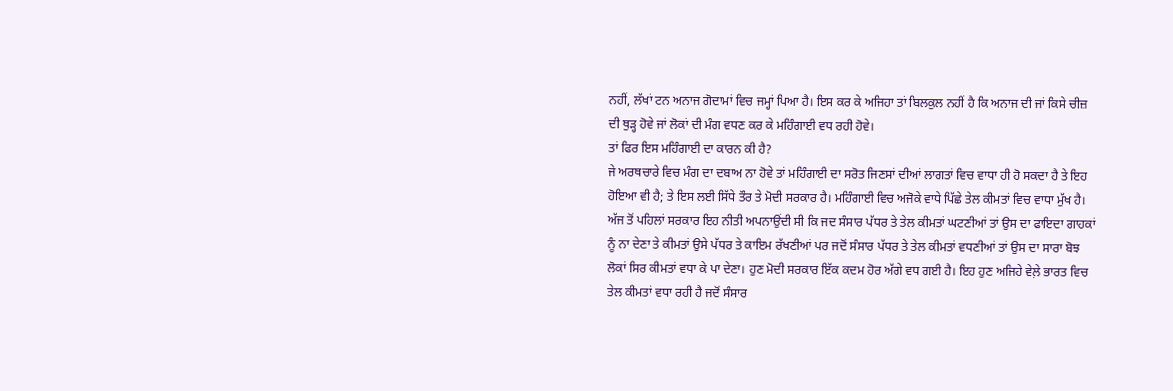ਨਹੀਂ, ਲੱਖਾਂ ਟਨ ਅਨਾਜ ਗੋਦਾਮਾਂ ਵਿਚ ਜਮ੍ਹਾਂ ਪਿਆ ਹੈ। ਇਸ ਕਰ ਕੇ ਅਜਿਹਾ ਤਾਂ ਬਿਲਕੁਲ ਨਹੀਂ ਹੈ ਕਿ ਅਨਾਜ ਦੀ ਜਾਂ ਕਿਸੇ ਚੀਜ਼ ਦੀ ਥੁੜ੍ਹ ਹੋਵੇ ਜਾਂ ਲੋਕਾਂ ਦੀ ਮੰਗ ਵਧਣ ਕਰ ਕੇ ਮਹਿੰਗਾਈ ਵਧ ਰਹੀ ਹੋਵੇ।
ਤਾਂ ਫਿਰ ਇਸ ਮਹਿੰਗਾਈ ਦਾ ਕਾਰਨ ਕੀ ਹੈ?
ਜੇ ਅਰਥਚਾਰੇ ਵਿਚ ਮੰਗ ਦਾ ਦਬਾਅ ਨਾ ਹੋਵੇ ਤਾਂ ਮਹਿੰਗਾਈ ਦਾ ਸਰੋਤ ਜਿਣਸਾਂ ਦੀਆਂ ਲਾਗਤਾਂ ਵਿਚ ਵਾਧਾ ਹੀ ਹੋ ਸਕਦਾ ਹੈ ਤੇ ਇਹ ਹੋਇਆ ਵੀ ਹੈ; ਤੇ ਇਸ ਲਈ ਸਿੱਧੇ ਤੌਰ ਤੇ ਮੋਦੀ ਸਰਕਾਰ ਹੈ। ਮਹਿੰਗਾਈ ਵਿਚ ਅਜੋਕੇ ਵਾਧੇ ਪਿੱਛੇ ਤੇਲ ਕੀਮਤਾਂ ਵਿਚ ਵਾਧਾ ਮੁੱਖ ਹੈ। ਅੱਜ ਤੋਂ ਪਹਿਲਾਂ ਸਰਕਾਰ ਇਹ ਨੀਤੀ ਅਪਨਾਉਂਦੀ ਸੀ ਕਿ ਜਦ ਸੰਸਾਰ ਪੱਧਰ ਤੇ ਤੇਲ ਕੀਮਤਾਂ ਘਟਣੀਆਂ ਤਾਂ ਉਸ ਦਾ ਫਾਇਦਾ ਗਾਹਕਾਂ ਨੂੰ ਨਾ ਦੇਣਾ ਤੇ ਕੀਮਤਾਂ ਉਸੇ ਪੱਧਰ ਤੇ ਕਾਇਮ ਰੱਖਣੀਆਂ ਪਰ ਜਦੋਂ ਸੰਸਾਰ ਪੱਧਰ ਤੇ ਤੇਲ ਕੀਮਤਾਂ ਵਧਣੀਆਂ ਤਾਂ ਉਸ ਦਾ ਸਾਰਾ ਬੋਝ ਲੋਕਾਂ ਸਿਰ ਕੀਮਤਾਂ ਵਧਾ ਕੇ ਪਾ ਦੇਣਾ। ਹੁਣ ਮੋਦੀ ਸਰਕਾਰ ਇੱਕ ਕਦਮ ਹੋਰ ਅੱਗੇ ਵਧ ਗਈ ਹੈ। ਇਹ ਹੁਣ ਅਜਿਹੇ ਵੇਲ਼ੇ ਭਾਰਤ ਵਿਚ ਤੇਲ ਕੀਮਤਾਂ ਵਧਾ ਰਹੀ ਹੈ ਜਦੋਂ ਸੰਸਾਰ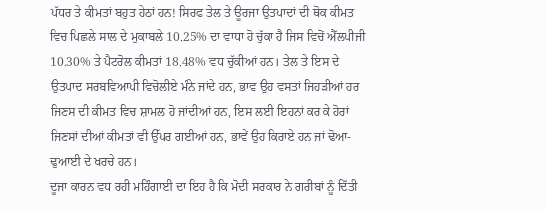ਪੱਧਰ ਤੇ ਕੀਮਤਾਂ ਬਹੁਤ ਹੇਠਾਂ ਹਨ! ਸਿਰਫ ਤੇਲ ਤੇ ਊਰਜਾ ਉਤਪਾਦਾਂ ਦੀ ਥੋਕ ਕੀਮਤ ਵਿਚ ਪਿਛਲੇ ਸਾਲ ਦੇ ਮੁਕਾਬਲੇ 10.25% ਦਾ ਵਾਧਾ ਹੋ ਚੁੱਕਾ ਹੈ ਜਿਸ ਵਿਚੋਂ ਐੱਲਪੀਜੀ 10.30% ਤੇ ਪੈਟਰੋਲ ਕੀਮਤਾਂ 18.48% ਵਧ ਚੁੱਕੀਆਂ ਹਨ। ਤੇਲ ਤੇ ਇਸ ਦੇ ਉਤਪਾਦ ਸਰਬਵਿਆਪੀ ਵਿਚੋਲੀਏ ਮੰਨੇ ਜਾਂਦੇ ਹਨ, ਭਾਵ ਉਹ ਵਸਤਾਂ ਜਿਹੜੀਆਂ ਹਰ ਜਿਣਸ ਦੀ ਕੀਮਤ ਵਿਚ ਸ਼ਾਮਲ ਹੋ ਜਾਂਦੀਆਂ ਹਨ, ਇਸ ਲਈ ਇਹਨਾਂ ਕਰ ਕੇ ਹੋਰਾਂ ਜਿਣਸਾਂ ਦੀਆਂ ਕੀਮਤਾਂ ਵੀ ਉੱਪਰ ਗਈਆਂ ਹਨ, ਭਾਵੇਂ ਉਹ ਕਿਰਾਏ ਹਨ ਜਾਂ ਢੋਆ-ਢੁਆਈ ਦੇ ਖਰਚੇ ਹਨ।
ਦੂਜਾ ਕਾਰਨ ਵਧ ਰਹੀ ਮਹਿੰਗਾਈ ਦਾ ਇਹ ਹੈ ਕਿ ਮੋਦੀ ਸਰਕਾਰ ਨੇ ਗਰੀਬਾਂ ਨੂੰ ਦਿੱਤੀ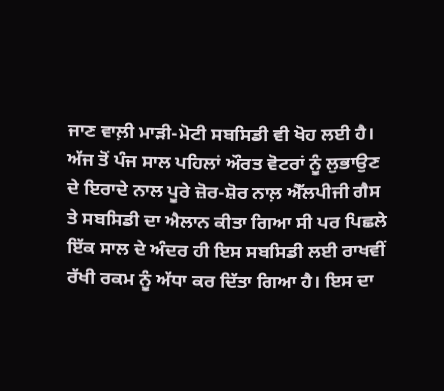ਜਾਣ ਵਾਲ਼ੀ ਮਾੜੀ-ਮੋਟੀ ਸਬਸਿਡੀ ਵੀ ਖੋਹ ਲਈ ਹੈ। ਅੱਜ ਤੋਂ ਪੰਜ ਸਾਲ ਪਹਿਲਾਂ ਔਰਤ ਵੋਟਰਾਂ ਨੂੰ ਲੁਭਾਉਣ ਦੇ ਇਰਾਦੇ ਨਾਲ ਪੂਰੇ ਜ਼ੋਰ-ਸ਼ੋਰ ਨਾਲ਼ ਐੱਲਪੀਜੀ ਗੈਸ ਤੇ ਸਬਸਿਡੀ ਦਾ ਐਲਾਨ ਕੀਤਾ ਗਿਆ ਸੀ ਪਰ ਪਿਛਲੇ ਇੱਕ ਸਾਲ ਦੇ ਅੰਦਰ ਹੀ ਇਸ ਸਬਸਿਡੀ ਲਈ ਰਾਖਵੀਂ ਰੱਖੀ ਰਕਮ ਨੂੰ ਅੱਧਾ ਕਰ ਦਿੱਤਾ ਗਿਆ ਹੈ। ਇਸ ਦਾ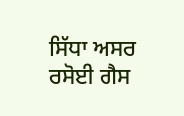ਸਿੱਧਾ ਅਸਰ ਰਸੋਈ ਗੈਸ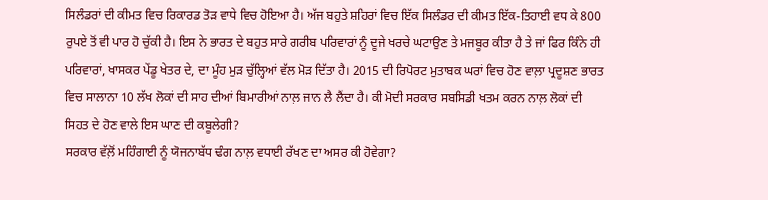ਸਿਲੰਡਰਾਂ ਦੀ ਕੀਮਤ ਵਿਚ ਰਿਕਾਰਡ ਤੋੜ ਵਾਧੇ ਵਿਚ ਹੋਇਆ ਹੈ। ਅੱਜ ਬਹੁਤੇ ਸ਼ਹਿਰਾਂ ਵਿਚ ਇੱਕ ਸਿਲੰਡਰ ਦੀ ਕੀਮਤ ਇੱਕ-ਤਿਹਾਈ ਵਧ ਕੇ 800 ਰੁਪਏ ਤੋਂ ਵੀ ਪਾਰ ਹੋ ਚੁੱਕੀ ਹੈ। ਇਸ ਨੇ ਭਾਰਤ ਦੇ ਬਹੁਤ ਸਾਰੇ ਗਰੀਬ ਪਰਿਵਾਰਾਂ ਨੂੰ ਦੂਜੇ ਖਰਚੇ ਘਟਾਉਣ ਤੇ ਮਜਬੂਰ ਕੀਤਾ ਹੈ ਤੇ ਜਾਂ ਫਿਰ ਕਿੰਨੇ ਹੀ ਪਰਿਵਾਰਾਂ, ਖਾਸਕਰ ਪੇਂਡੂ ਖੇਤਰ ਦੇ, ਦਾ ਮੂੰਹ ਮੁੜ ਚੁੱਲ੍ਹਿਆਂ ਵੱਲ ਮੋੜ ਦਿੱਤਾ ਹੈ। 2015 ਦੀ ਰਿਪੋਰਟ ਮੁਤਾਬਕ ਘਰਾਂ ਵਿਚ ਹੋਣ ਵਾਲ਼ਾ ਪ੍ਰਦੂਸ਼ਣ ਭਾਰਤ ਵਿਚ ਸਾਲਾਨਾ 10 ਲੱਖ ਲੋਕਾਂ ਦੀ ਸਾਹ ਦੀਆਂ ਬਿਮਾਰੀਆਂ ਨਾਲ਼ ਜਾਨ ਲੈ ਲੈਂਦਾ ਹੈ। ਕੀ ਮੋਦੀ ਸਰਕਾਰ ਸਬਸਿਡੀ ਖਤਮ ਕਰਨ ਨਾਲ਼ ਲੋਕਾਂ ਦੀ ਸਿਹਤ ਦੇ ਹੋਣ ਵਾਲੇ ਇਸ ਘਾਣ ਦੀ ਕਬੂਲੇਗੀ?
ਸਰਕਾਰ ਵੱਲ਼ੋਂ ਮਹਿੰਗਾਈ ਨੂੰ ਯੋਜਨਾਬੱਧ ਢੰਗ ਨਾਲ਼ ਵਧਾਈ ਰੱਖਣ ਦਾ ਅਸਰ ਕੀ ਹੋਵੇਗਾ?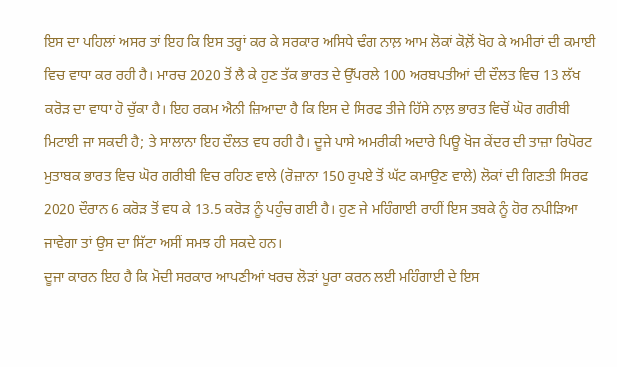ਇਸ ਦਾ ਪਹਿਲਾਂ ਅਸਰ ਤਾਂ ਇਹ ਕਿ ਇਸ ਤਰ੍ਹਾਂ ਕਰ ਕੇ ਸਰਕਾਰ ਅਸਿਧੇ ਢੰਗ ਨਾਲ਼ ਆਮ ਲੋਕਾਂ ਕੋਲ਼ੋਂ ਖੋਹ ਕੇ ਅਮੀਰਾਂ ਦੀ ਕਮਾਈ ਵਿਚ ਵਾਧਾ ਕਰ ਰਹੀ ਹੈ। ਮਾਰਚ 2020 ਤੋਂ ਲੈ ਕੇ ਹੁਣ ਤੱਕ ਭਾਰਤ ਦੇ ਉੱਪਰਲੇ 100 ਅਰਬਪਤੀਆਂ ਦੀ ਦੌਲਤ ਵਿਚ 13 ਲੱਖ ਕਰੋੜ ਦਾ ਵਾਧਾ ਹੋ ਚੁੱਕਾ ਹੈ। ਇਹ ਰਕਮ ਐਨੀ ਜ਼ਿਆਦਾ ਹੈ ਕਿ ਇਸ ਦੇ ਸਿਰਫ ਤੀਜੇ ਹਿੱਸੇ ਨਾਲ਼ ਭਾਰਤ ਵਿਚੋਂ ਘੋਰ ਗਰੀਬੀ ਮਿਟਾਈ ਜਾ ਸਕਦੀ ਹੈ; ਤੇ ਸਾਲਾਨਾ ਇਹ ਦੌਲਤ ਵਧ ਰਹੀ ਹੈ। ਦੂਜੇ ਪਾਸੇ ਅਮਰੀਕੀ ਅਦਾਰੇ ਪਿਊ ਖੋਜ ਕੇਂਦਰ ਦੀ ਤਾਜ਼ਾ ਰਿਪੋਰਟ ਮੁਤਾਬਕ ਭਾਰਤ ਵਿਚ ਘੋਰ ਗਰੀਬੀ ਵਿਚ ਰਹਿਣ ਵਾਲੇ (ਰੋਜ਼ਾਨਾ 150 ਰੁਪਏ ਤੋਂ ਘੱਟ ਕਮਾਉਣ ਵਾਲੇ) ਲੋਕਾਂ ਦੀ ਗਿਣਤੀ ਸਿਰਫ 2020 ਦੌਰਾਨ 6 ਕਰੋੜ ਤੋਂ ਵਧ ਕੇ 13.5 ਕਰੋੜ ਨੂੰ ਪਹੁੰਚ ਗਈ ਹੈ। ਹੁਣ ਜੇ ਮਹਿੰਗਾਈ ਰਾਹੀਂ ਇਸ ਤਬਕੇ ਨੂੰ ਹੋਰ ਨਪੀੜਿਆ ਜਾਵੇਗਾ ਤਾਂ ਉਸ ਦਾ ਸਿੱਟਾ ਅਸੀਂ ਸਮਝ ਹੀ ਸਕਦੇ ਹਨ।
ਦੂਜਾ ਕਾਰਨ ਇਹ ਹੈ ਕਿ ਮੋਦੀ ਸਰਕਾਰ ਆਪਣੀਆਂ ਖਰਚ ਲੋੜਾਂ ਪੂਰਾ ਕਰਨ ਲਈ ਮਹਿੰਗਾਈ ਦੇ ਇਸ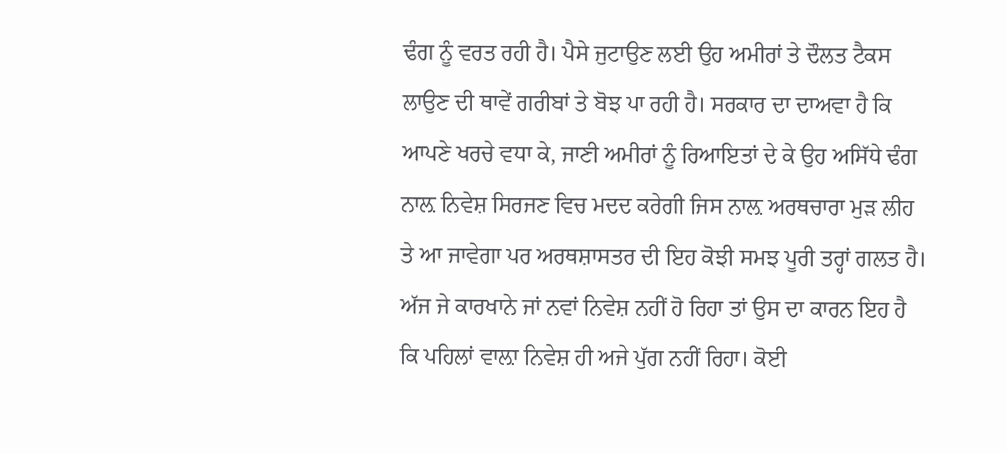ਢੰਗ ਨੂੰ ਵਰਤ ਰਹੀ ਹੈ। ਪੈਸੇ ਜੁਟਾਉਣ ਲਈ ਉਹ ਅਮੀਰਾਂ ਤੇ ਦੌਲਤ ਟੈਕਸ ਲਾਉਣ ਦੀ ਥਾਵੇਂ ਗਰੀਬਾਂ ਤੇ ਬੋਝ ਪਾ ਰਹੀ ਹੈ। ਸਰਕਾਰ ਦਾ ਦਾਅਵਾ ਹੈ ਕਿ ਆਪਣੇ ਖਰਚੇ ਵਧਾ ਕੇ, ਜਾਣੀ ਅਮੀਰਾਂ ਨੂੰ ਰਿਆਇਤਾਂ ਦੇ ਕੇ ਉਹ ਅਸਿੱਧੇ ਢੰਗ ਨਾਲ਼ ਨਿਵੇਸ਼ ਸਿਰਜਣ ਵਿਚ ਮਦਦ ਕਰੇਗੀ ਜਿਸ ਨਾਲ਼ ਅਰਥਚਾਰਾ ਮੁੜ ਲੀਹ ਤੇ ਆ ਜਾਵੇਗਾ ਪਰ ਅਰਥਸ਼ਾਸਤਰ ਦੀ ਇਹ ਕੋਝੀ ਸਮਝ ਪੂਰੀ ਤਰ੍ਹਾਂ ਗਲਤ ਹੈ। ਅੱਜ ਜੇ ਕਾਰਖਾਨੇ ਜਾਂ ਨਵਾਂ ਨਿਵੇਸ਼ ਨਹੀਂ ਹੋ ਰਿਹਾ ਤਾਂ ਉਸ ਦਾ ਕਾਰਨ ਇਹ ਹੈ ਕਿ ਪਹਿਲਾਂ ਵਾਲ਼ਾ ਨਿਵੇਸ਼ ਹੀ ਅਜੇ ਪੁੱਗ ਨਹੀਂ ਰਿਹਾ। ਕੋਈ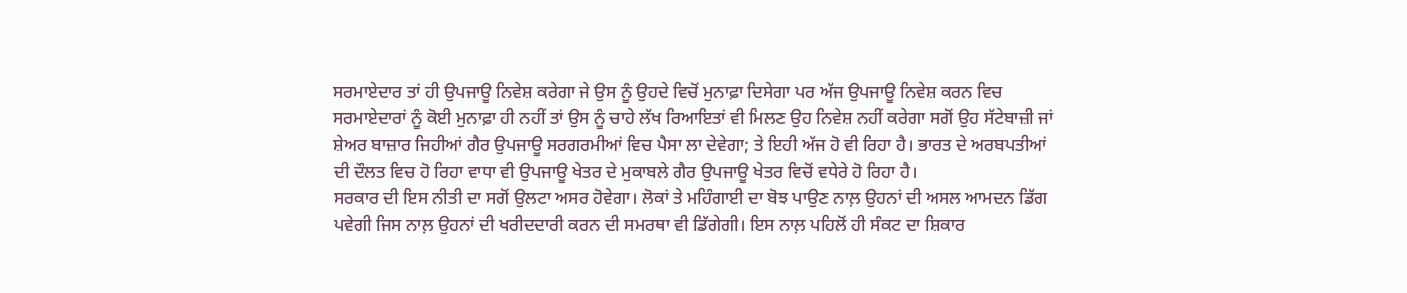ਸਰਮਾਏਦਾਰ ਤਾਂ ਹੀ ਉਪਜਾਊ ਨਿਵੇਸ਼ ਕਰੇਗਾ ਜੇ ਉਸ ਨੂੰ ਉਹਦੇ ਵਿਚੋਂ ਮੁਨਾਫ਼ਾ ਦਿਸੇਗਾ ਪਰ ਅੱਜ ਉਪਜਾਊ ਨਿਵੇਸ਼ ਕਰਨ ਵਿਚ ਸਰਮਾਏਦਾਰਾਂ ਨੂੰ ਕੋਈ ਮੁਨਾਫ਼ਾ ਹੀ ਨਹੀਂ ਤਾਂ ਉਸ ਨੂੰ ਚਾਹੇ ਲੱਖ ਰਿਆਇਤਾਂ ਵੀ ਮਿਲਣ ਉਹ ਨਿਵੇਸ਼ ਨਹੀਂ ਕਰੇਗਾ ਸਗੋਂ ਉਹ ਸੱਟੇਬਾਜ਼ੀ ਜਾਂ ਸ਼ੇਅਰ ਬਾਜ਼ਾਰ ਜਿਹੀਆਂ ਗੈਰ ਉਪਜਾਊ ਸਰਗਰਮੀਆਂ ਵਿਚ ਪੈਸਾ ਲਾ ਦੇਵੇਗਾ; ਤੇ ਇਹੀ ਅੱਜ ਹੋ ਵੀ ਰਿਹਾ ਹੈ। ਭਾਰਤ ਦੇ ਅਰਬਪਤੀਆਂ ਦੀ ਦੌਲਤ ਵਿਚ ਹੋ ਰਿਹਾ ਵਾਧਾ ਵੀ ਉਪਜਾਊ ਖੇਤਰ ਦੇ ਮੁਕਾਬਲੇ ਗੈਰ ਉਪਜਾਊ ਖੇਤਰ ਵਿਚੋਂ ਵਧੇਰੇ ਹੋ ਰਿਹਾ ਹੈ।
ਸਰਕਾਰ ਦੀ ਇਸ ਨੀਤੀ ਦਾ ਸਗੋਂ ਉਲਟਾ ਅਸਰ ਹੋਵੇਗਾ। ਲੋਕਾਂ ਤੇ ਮਹਿੰਗਾਈ ਦਾ ਬੋਝ ਪਾਉਣ ਨਾਲ਼ ਉਹਨਾਂ ਦੀ ਅਸਲ ਆਮਦਨ ਡਿੱਗ ਪਵੇਗੀ ਜਿਸ ਨਾਲ਼ ਉਹਨਾਂ ਦੀ ਖਰੀਦਦਾਰੀ ਕਰਨ ਦੀ ਸਮਰਥਾ ਵੀ ਡਿੱਗੇਗੀ। ਇਸ ਨਾਲ਼ ਪਹਿਲੋਂ ਹੀ ਸੰਕਟ ਦਾ ਸ਼ਿਕਾਰ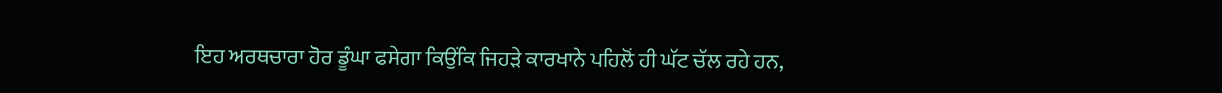ਇਹ ਅਰਥਚਾਰਾ ਹੋਰ ਡੂੰਘਾ ਫਸੇਗਾ ਕਿਉਂਕਿ ਜਿਹੜੇ ਕਾਰਖਾਨੇ ਪਹਿਲੋਂ ਹੀ ਘੱਟ ਚੱਲ ਰਹੇ ਹਨ,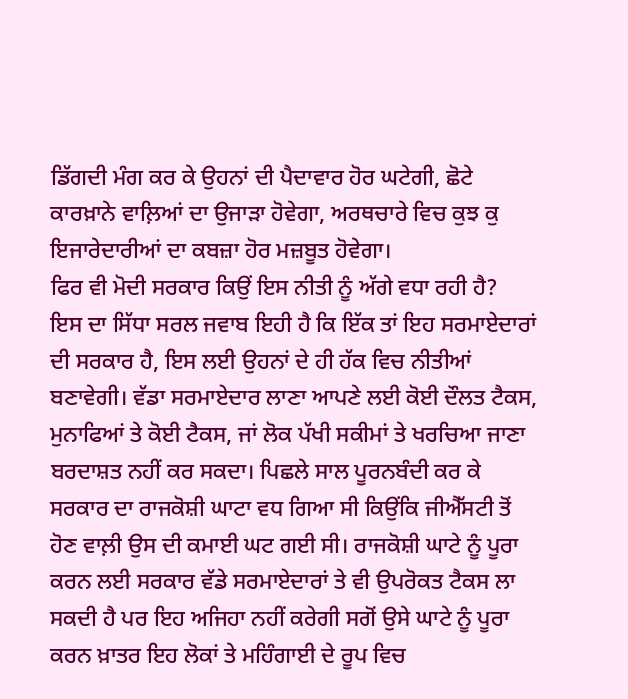ਡਿੱਗਦੀ ਮੰਗ ਕਰ ਕੇ ਉਹਨਾਂ ਦੀ ਪੈਦਾਵਾਰ ਹੋਰ ਘਟੇਗੀ, ਛੋਟੇ ਕਾਰਖ਼ਾਨੇ ਵਾਲ਼ਿਆਂ ਦਾ ਉਜਾੜਾ ਹੋਵੇਗਾ, ਅਰਥਚਾਰੇ ਵਿਚ ਕੁਝ ਕੁ ਇਜਾਰੇਦਾਰੀਆਂ ਦਾ ਕਬਜ਼ਾ ਹੋਰ ਮਜ਼ਬੂਤ ਹੋਵੇਗਾ।
ਫਿਰ ਵੀ ਮੋਦੀ ਸਰਕਾਰ ਕਿਉਂ ਇਸ ਨੀਤੀ ਨੂੰ ਅੱਗੇ ਵਧਾ ਰਹੀ ਹੈ?
ਇਸ ਦਾ ਸਿੱਧਾ ਸਰਲ ਜਵਾਬ ਇਹੀ ਹੈ ਕਿ ਇੱਕ ਤਾਂ ਇਹ ਸਰਮਾਏਦਾਰਾਂ ਦੀ ਸਰਕਾਰ ਹੈ, ਇਸ ਲਈ ਉਹਨਾਂ ਦੇ ਹੀ ਹੱਕ ਵਿਚ ਨੀਤੀਆਂ ਬਣਾਵੇਗੀ। ਵੱਡਾ ਸਰਮਾਏਦਾਰ ਲਾਣਾ ਆਪਣੇ ਲਈ ਕੋਈ ਦੌਲਤ ਟੈਕਸ, ਮੁਨਾਫਿਆਂ ਤੇ ਕੋਈ ਟੈਕਸ, ਜਾਂ ਲੋਕ ਪੱਖੀ ਸਕੀਮਾਂ ਤੇ ਖਰਚਿਆ ਜਾਣਾ ਬਰਦਾਸ਼ਤ ਨਹੀਂ ਕਰ ਸਕਦਾ। ਪਿਛਲੇ ਸਾਲ ਪੂਰਨਬੰਦੀ ਕਰ ਕੇ ਸਰਕਾਰ ਦਾ ਰਾਜਕੋਸ਼ੀ ਘਾਟਾ ਵਧ ਗਿਆ ਸੀ ਕਿਉਂਕਿ ਜੀਐੱਸਟੀ ਤੋਂ ਹੋਣ ਵਾਲ਼ੀ ਉਸ ਦੀ ਕਮਾਈ ਘਟ ਗਈ ਸੀ। ਰਾਜਕੋਸ਼ੀ ਘਾਟੇ ਨੂੰ ਪੂਰਾ ਕਰਨ ਲਈ ਸਰਕਾਰ ਵੱਡੇ ਸਰਮਾਏਦਾਰਾਂ ਤੇ ਵੀ ਉਪਰੋਕਤ ਟੈਕਸ ਲਾ ਸਕਦੀ ਹੈ ਪਰ ਇਹ ਅਜਿਹਾ ਨਹੀਂ ਕਰੇਗੀ ਸਗੋਂ ਉਸੇ ਘਾਟੇ ਨੂੰ ਪੂਰਾ ਕਰਨ ਖ਼ਾਤਰ ਇਹ ਲੋਕਾਂ ਤੇ ਮਹਿੰਗਾਈ ਦੇ ਰੂਪ ਵਿਚ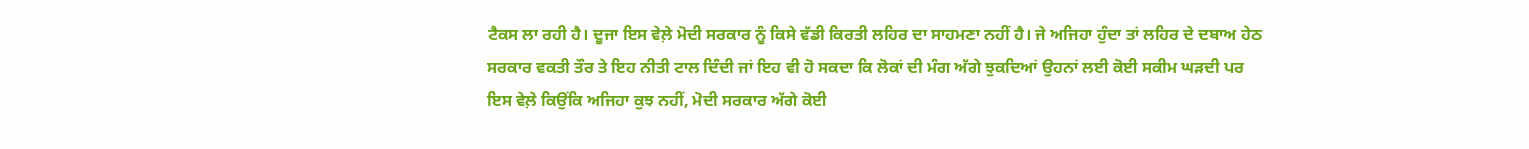ਟੈਕਸ ਲਾ ਰਹੀ ਹੈ। ਦੂਜਾ ਇਸ ਵੇਲ਼ੇ ਮੋਦੀ ਸਰਕਾਰ ਨੂੰ ਕਿਸੇ ਵੱਡੀ ਕਿਰਤੀ ਲਹਿਰ ਦਾ ਸਾਹਮਣਾ ਨਹੀਂ ਹੈ। ਜੇ ਅਜਿਹਾ ਹੁੰਦਾ ਤਾਂ ਲਹਿਰ ਦੇ ਦਬਾਅ ਹੇਠ ਸਰਕਾਰ ਵਕਤੀ ਤੌਰ ਤੇ ਇਹ ਨੀਤੀ ਟਾਲ ਦਿੰਦੀ ਜਾਂ ਇਹ ਵੀ ਹੋ ਸਕਦਾ ਕਿ ਲੋਕਾਂ ਦੀ ਮੰਗ ਅੱਗੇ ਝੁਕਦਿਆਂ ਉਹਨਾਂ ਲਈ ਕੋਈ ਸਕੀਮ ਘੜਦੀ ਪਰ ਇਸ ਵੇਲ਼ੇ ਕਿਉਂਕਿ ਅਜਿਹਾ ਕੁਝ ਨਹੀਂ, ਮੋਦੀ ਸਰਕਾਰ ਅੱਗੇ ਕੋਈ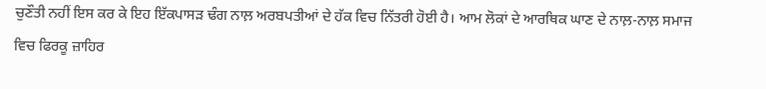ਚੁਣੌਤੀ ਨਹੀਂ ਇਸ ਕਰ ਕੇ ਇਹ ਇੱਕਪਾਸੜ ਢੰਗ ਨਾਲ਼ ਅਰਬਪਤੀਆਂ ਦੇ ਹੱਕ ਵਿਚ ਨਿੱਤਰੀ ਹੋਈ ਹੈ। ਆਮ ਲੋਕਾਂ ਦੇ ਆਰਥਿਕ ਘਾਣ ਦੇ ਨਾਲ਼-ਨਾਲ਼ ਸਮਾਜ ਵਿਚ ਫਿਰਕੂ ਜ਼ਾਹਿਰ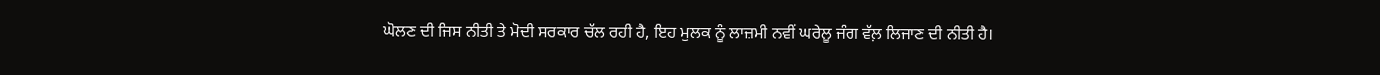ਘੋਲਣ ਦੀ ਜਿਸ ਨੀਤੀ ਤੇ ਮੋਦੀ ਸਰਕਾਰ ਚੱਲ ਰਹੀ ਹੈ, ਇਹ ਮੁਲਕ ਨੂੰ ਲਾਜ਼ਮੀ ਨਵੀਂ ਘਰੇਲੂ ਜੰਗ ਵੱਲ਼ ਲਿਜਾਣ ਦੀ ਨੀਤੀ ਹੈ।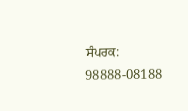ਸੰਪਰਕ: 98888-08188